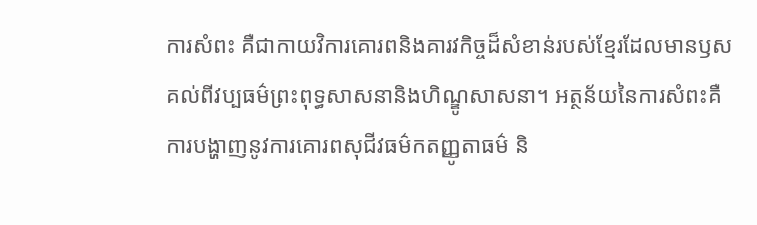ការសំពះ គឺជាកាយវិការគោរពនិងគារវកិច្ចដ៏សំខាន់របស់ខ្មែរដែលមានឫសគល់ពីវប្បធម៌ព្រះពុទ្ធសាសនានិងហិណ្ឌូសាសនា។ អត្ថន័យនៃការសំពះគឺការបង្ហាញនូវការគោរពសុជីវធម៌កតញ្ញូតាធម៌ និ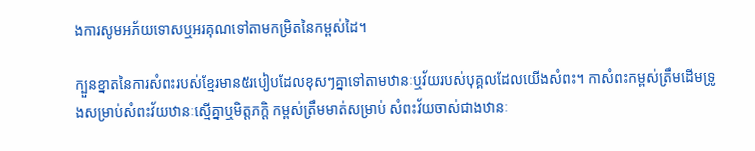ងការសូមអភ័យទោសឬអរគុណទៅតាមកម្រិតនៃកម្ពស់ដៃ។

ក្បួនខ្នាតនៃការសំពះរបស់ខ្មែរមាន៥របៀបដែលខុសៗគ្នាទៅតាមឋានៈឬវ័យរបស់បុគ្គលដែលយើងសំពះ។ កាសំពះកម្ពស់ត្រឹមដើមទ្រូងសម្រាប់សំពះវ័យឋានៈស្មើគ្នាឬមិត្តភក្តិ កម្ពស់ត្រឹមមាត់សម្រាប់ សំពះវ័យចាស់ជាងឋានៈ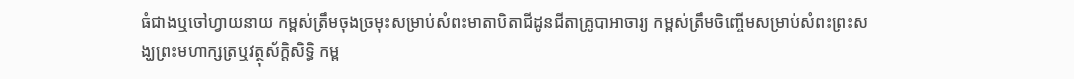ធំជាងឬចៅហ្វាយនាយ កម្ពស់ត្រឹមចុងច្រមុះសម្រាប់សំពះមាតាបិតាជីដូនជីតាគ្រូបាអាចារ្យ កម្ពស់ត្រឹមចិញ្ចើមសម្រាប់សំពះព្រះសង្ឃព្រះមហាក្សត្រឬវត្ថុស័ក្តិសិទ្ធិ កម្ព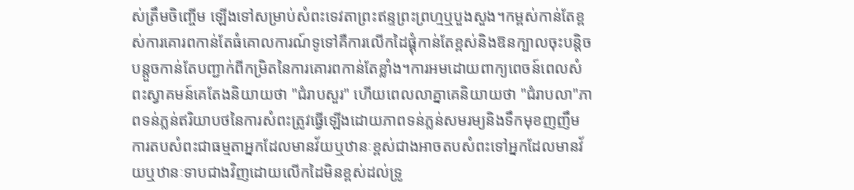ស់ត្រឹមចិញ្ចើម ឡើងទៅសម្រាប់សំពះទេវតាព្រះឥន្ទព្រះព្រហ្មឬបួងសួង។កម្ពស់កាន់តែខ្ពស់ការគោរពកាន់តែធំគោលការណ៍ទូទៅគឺការលើកដៃផ្គុំកាន់តែខ្ពស់និងឱនក្បាលចុះបន្តិចបន្តួចកាន់តែបញ្ជាក់ពីកម្រិតនៃការគោរពកាន់តែខ្លាំង។ការអមដោយពាក្យពេចន៍ពេលសំពះស្វាគមន៍គេតែងនិយាយថា "ជំរាបសួរ" ហើយពេលលាគ្នាគេនិយាយថា "ជំរាបលា"ភាពទន់ភ្លន់ឥរិយាបថនៃការសំពះត្រូវធ្វើឡើងដោយភាពទន់ភ្លន់សមរម្យនិងទឹកមុខញញឹមការតបសំពះជាធម្មតាអ្នកដែលមានវ័យឬឋានៈខ្ពស់ជាងអាចតបសំពះទៅអ្នកដែលមានវ័យឬឋានៈទាបជាងវិញដោយលើកដៃមិនខ្ពស់ដល់ទ្រូ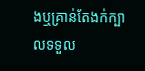ងឬគ្រាន់តែងក់ក្បាលទទួល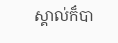ស្គាល់ក៏បា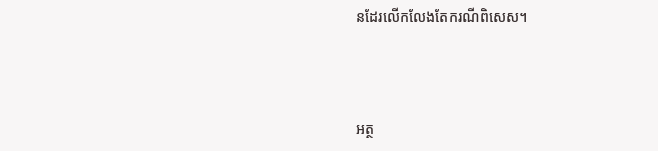នដែរលើកលែងតែករណីពិសេស។



អត្ថ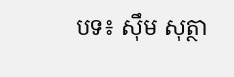បទ៖ សុឹម សុត្ថា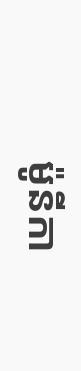ម៉ូនីកា